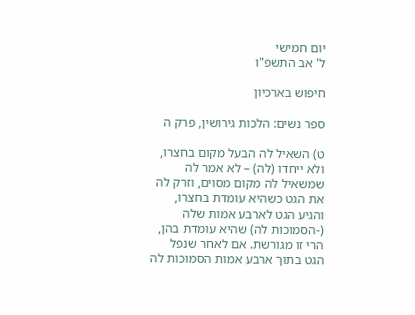יום חמישי
ל' אב התשפ"ו

חיפוש בארכיון

ספר נשים: הלכות גירושין, פרק ה

ט) השאיל לה הבעל מקום בחצרו, ולא ייחדו (לה) – לא אמר לה שמשאיל לה מקום מסוים, וזרק לה את הגט כשהיא עומדת בחצרו, והגיע הגט לארבע אמות שלה (-הסמוכות לה) שהיא עומדת בהן, הרי זו מגורשת. אם לאחר שנפל הגט בתוך ארבע אמות הסמוכות לה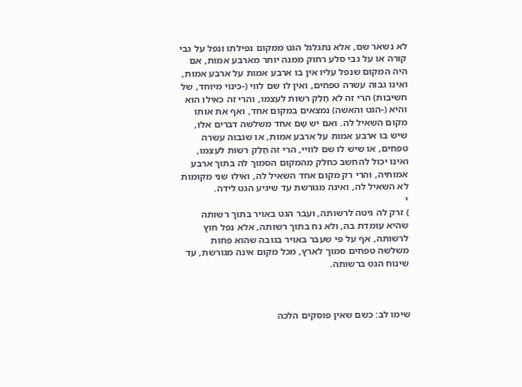לא נשאר שם, אלא נתגלגל הגט ממקום נפילתו ונפל על גבי קורה או על גבי סלע רחוק ממנה יותר מארבע אמות, אם היה המקום שנפל עליו אין בו ארבע אמות על ארבע אמות, ואינו גבוה עשרה טפחים, ואין לו שם לווי (-כינוי מיוחד, של חשיבות) הרי זה לא חָלַק רשות לעצמו, והרי זה כאילו הוא והיא (-הגט והאשה) נמצאים במקום אחד, ואף את אותו מקום השאיל לה. ואם יש שָׁם אחד משלשה דברים אלו, שיש בו ארבע אמות על ארבע אמות, או שגבוה עשרה טפחים, או שיש לו שם לוויי, הרי זה חָלַק רשות לעצמו, ואינו יכול להחשב כחלק מהמקום הסמוך לה בתוך ארבע אמותיה, והרי רק מקום אחד השאיל לה, ואילו שני מקומות לא השאיל לה, ואינה מגורשת עד שיגיע הגט לידה.
י
) זרק לה גיטה לרשותה, ועבר הגט באויר בתוך רשותה שהיא עומדת בה, ולא נח בתוך רשותה, אלא נפל חוץ לרשותה, אף על פי שעבר באויר בגובה שהוא פחות משלשה טפחים סמוך לארץ, מכל מקום אינה מגורשת, עד שינוח הגט ברשותה.



שימו לב: כשם שאין פוסקים הלכה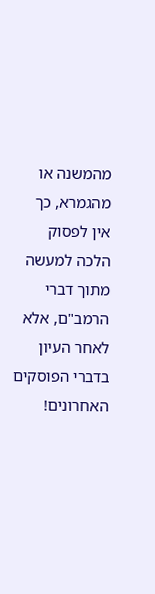מהמשנה או מהגמרא, כך אין לפסוק הלכה למעשה מתוך דברי הרמב"ם, אלא לאחר העיון בדברי הפוסקים האחרונים!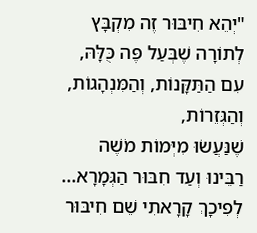"יְהֵא חִיבּוּר זֶה מִקְבָּץ לְתוֹרָה שֶׁבְּעַל פֶּה כֻּלָּהּ, עִם הַתַּקָּנוֹת, וְהַמִּנְהָגוֹת, וְהַגְּזֵרוֹת,
שֶׁנַּעֲשׂוּ מִיְּמוֹת מֹשֶׁה רַבֵּינוּ וְעַד חִבּוּר הַגְּמָרָא... לְפִיכָךְ קָרָאתִי שֵׁם חִיבּוּר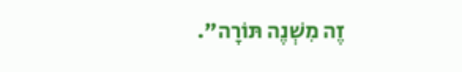זֶה מִשְׁנֶה תּוֹרָה".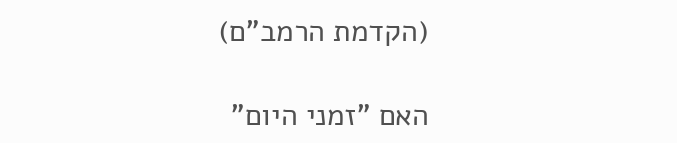(הקדמת הרמב"ם)

האם "זמני היום"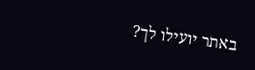באתר יועילו לך?